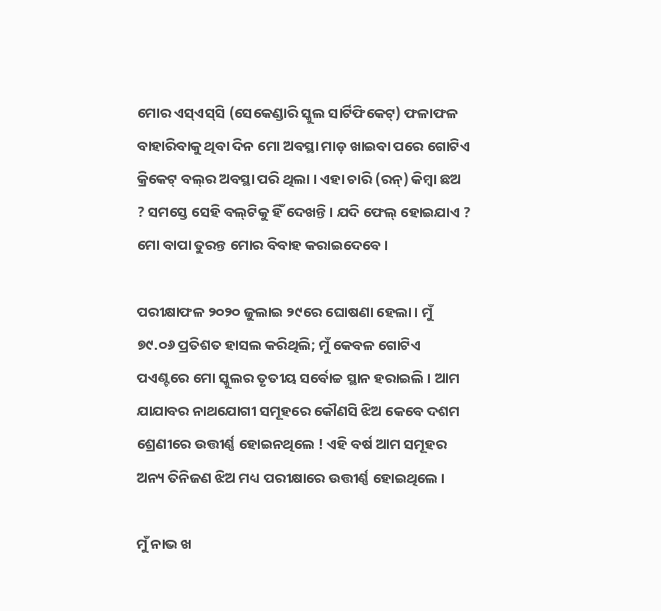ମୋର ଏସ୍‌ଏସ୍‌ସି (ସେକେଣ୍ଡାରି ସ୍କୁଲ ସାର୍ଟିଫିକେଟ୍‌) ଫଳାଫଳ ବାହାରିବାକୁ ଥିବା ଦିନ ମୋ ଅବସ୍ଥା ମାଡ଼ ଖାଇବା ପରେ ଗୋଟିଏ କ୍ରିକେଟ୍‌ ବଲ୍‌ର ଅବସ୍ଥା ପରି ଥିଲା । ଏହା ଚାରି (ରନ୍‌) କିମ୍ବା ଛଅ ? ସମସ୍ତେ ସେହି ବଲ୍‌ଟିକୁ ହିଁ ଦେଖନ୍ତି । ଯଦି ଫେଲ୍‌ ହୋଇଯାଏ ? ମୋ ବାପା ତୁରନ୍ତ ମୋର ବିବାହ କରାଇଦେବେ ।

ପରୀକ୍ଷାଫଳ ୨୦୨୦ ଜୁଲାଇ ୨୯ରେ ଘୋଷଣା ହେଲା । ମୁଁ ୭୯.୦୬ ପ୍ରତିଶତ ହାସଲ କରିଥିଲି; ମୁଁ କେବଳ ଗୋଟିଏ ପଏଣ୍ଟରେ ମୋ ସ୍କୁଲର ତୃତୀୟ ସର୍ବୋଚ୍ଚ ସ୍ଥାନ ହରାଇଲି । ଆମ ଯାଯାବର ନାଥଯୋଗୀ ସମୂହରେ କୌଣସି ଝିଅ କେବେ ଦଶମ ଶ୍ରେଣୀରେ ଉତ୍ତୀର୍ଣ୍ଣ ହୋଇନଥିଲେ ! ଏହି ବର୍ଷ ଆମ ସମୂହର ଅନ୍ୟ ତିନିଜଣ ଝିଅ ମଧ୍ୟ ପରୀକ୍ଷାରେ ଉତ୍ତୀର୍ଣ୍ଣ ହୋଇଥିଲେ ।

ମୁଁ ନାଭ ଖ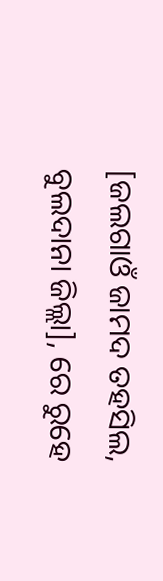[ଜଲଗାଓଁ ଜାମଦ ତହସିଲ, ବୁଲଦାନା ଜିଲ୍ଲା], ରେ ରୁହେ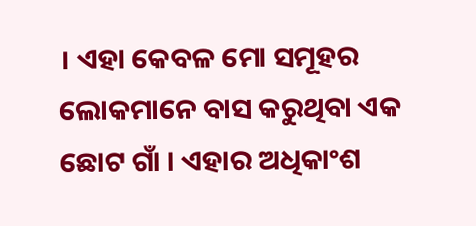। ଏହା କେବଳ ମୋ ସମୂହର ଲୋକମାନେ ବାସ କରୁଥିବା ଏକ ଛୋଟ ଗାଁ । ଏହାର ଅଧିକାଂଶ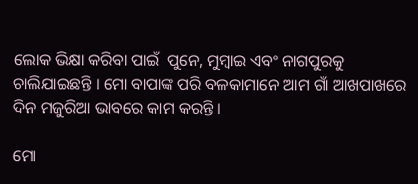ଲୋକ ଭିକ୍ଷା କରିବା ପାଇଁ  ପୁନେ, ମୁମ୍ବାଇ ଏବଂ ନାଗପୁରକୁ ଚାଲିଯାଇଛନ୍ତି । ମୋ ବାପାଙ୍କ ପରି ବଳକାମାନେ ଆମ ଗାଁ ଆଖପାଖରେ ଦିନ ମଜୁରିଆ ଭାବରେ କାମ କରନ୍ତି ।

ମୋ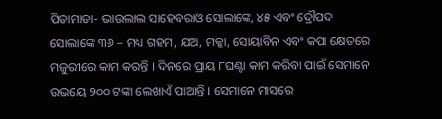ପିତାମାତା- ଭାଉଲାଲ ସାହେବରାଓ ସୋଲାଙ୍କେ, ୪୫ ଏବଂ ଦ୍ରୌପଦ ସୋଲାଙ୍କେ ୩୬ – ମଧ୍ୟ ଗହମ, ଯଅ, ମକ୍କା, ସୋୟାବିନ ଏବଂ କପା କ୍ଷେତରେ ମଜୁରୀରେ କାମ କରନ୍ତି । ଦିନରେ ପ୍ରାୟ ୮ଘଣ୍ଟା କାମ କରିବା ପାଇଁ ସେମାନେ ଉଭୟେ ୨୦୦ ଟଙ୍କା ଲେଖାଏଁ ପାଆନ୍ତି । ସେମାନେ ମାସରେ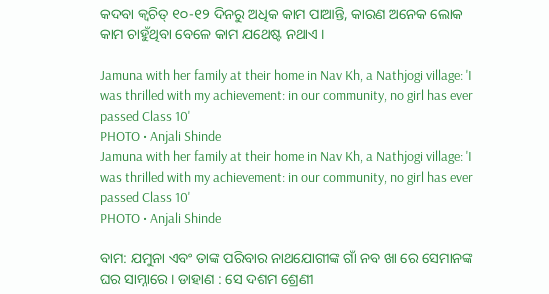କଦବା କ୍ୱଚିତ୍‌ ୧୦-୧୨ ଦିନରୁ ଅଧିକ କାମ ପାଆନ୍ତି, କାରଣ ଅନେକ ଲୋକ କାମ ଚାହୁଁଥିବା ବେଳେ କାମ ଯଥେଷ୍ଟ ନଥାଏ ।

Jamuna with her family at their home in Nav Kh, a Nathjogi village: 'I was thrilled with my achievement: in our community, no girl has ever passed Class 10'
PHOTO • Anjali Shinde
Jamuna with her family at their home in Nav Kh, a Nathjogi village: 'I was thrilled with my achievement: in our community, no girl has ever passed Class 10'
PHOTO • Anjali Shinde

ବାମ: ଯମୁନା ଏବଂ ତାଙ୍କ ପରିବାର ନାଥଯୋଗୀଙ୍କ ଗାଁ ନବ ଖା ରେ ସେମାନଙ୍କ ଘର ସାମ୍ନାରେ । ଡାହାଣ : ସେ ଦଶମ ଶ୍ରେଣୀ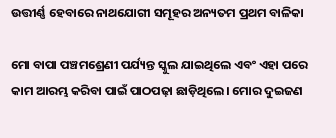ଉତ୍ତୀର୍ଣ୍ଣ ହେବାରେ ନାଥଯୋଗୀ ସମୂହର ଅନ୍ୟତମ ପ୍ରଥମ ବାଳିକା

ମୋ ବାପା ପଞ୍ଚମଶ୍ରେଣୀ ପର୍ଯ୍ୟନ୍ତ ସ୍କୁଲ ଯାଇଥିଲେ ଏବଂ ଏହା ପରେ କାମ ଆରମ୍ଭ କରିବା ପାଇଁ ପାଠପଢ଼ା ଛାଡ଼ିଥିଲେ। ମୋର ଦୁଇଜଣ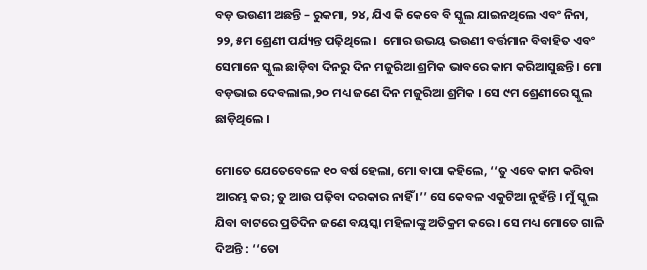ବଡ଼ ଭଉଣୀ ଅଛନ୍ତି – ରୁକମା, ୨୪, ଯିଏ କି କେବେ ବି ସ୍କୁଲ ଯାଇନଥିଲେ ଏବଂ ନିନା, ୨୨, ୫ମ ଶ୍ରେଣୀ ପର୍ଯ୍ୟନ୍ତ ପଢ଼ିଥିଲେ ।  ମୋର ଉଭୟ ଭଉଣୀ ବର୍ତ୍ତମାନ ବିବାହିତ ଏବଂ ସେମାନେ ସ୍କୁଲ ଛାଡ଼ିବା ଦିନରୁ ଦିନ ମଜୁରିଆ ଶ୍ରମିକ ଭାବରେ କାମ କରିଆସୁଛନ୍ତି । ମୋ ବଡ଼ଭାଇ ଦେବଲାଲ,୨୦ ମଧ୍ୟ ଜଣେ ଦିନ ମଜୁରିଆ ଶ୍ରମିକ । ସେ ୯ମ ଶ୍ରେଣୀରେ ସ୍କୁଲ ଛାଡ଼ିଥିଲେ ।

ମୋତେ ଯେତେବେଳେ ୧୦ ବର୍ଷ ହେଲା, ମୋ ବାପା କହିଲେ, ‘‘ତୁ ଏବେ କାମ କରିବା ଆରମ୍ଭ କର; ତୁ ଆଉ ପଢ଼ିବା ଦରକାର ନାହିଁ ।’’ ସେ କେବଳ ଏକୁଟିଆ ନୁହଁନ୍ତି । ମୁଁ ସ୍କୁଲ ଯିବା ବାଟରେ ପ୍ରତିଦିନ ଜଣେ ବୟସ୍କା ମହିଳାଙ୍କୁ ଅତିକ୍ରମ କରେ । ସେ ମଧ୍ୟ ମୋତେ ଗାଳି ଦିଅନ୍ତି : ‘‘ତୋ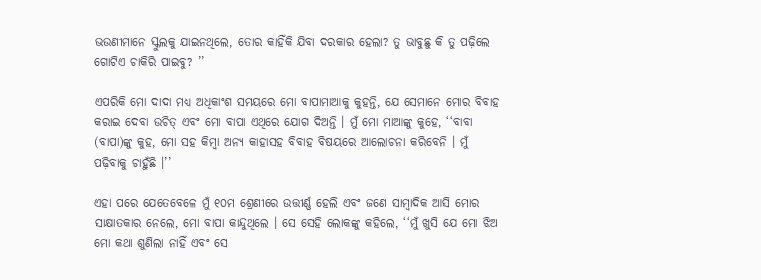ଭଉଣୀମାନେ ସ୍କୁଲକୁ ଯାଇନଥିଲେ, ତୋର କାହିଁକି ଯିବା ଦରକାର ହେଲା? ତୁ ଭାବୁଛୁ କି ତୁ ପଢ଼ିଲେ ଗୋଟିଏ ଚାକିରି ପାଇବୁ? ’’

ଏପରିକି ମୋ ଦାଦା ମଧ୍ୟ ଅଧିକାଂଶ ସମୟରେ ମୋ ବାପାମାଆକୁ କୁହନ୍ତି, ଯେ ସେମାନେ ମୋର ବିବାହ କରାଇ ଦେବା ଉଚିତ୍‌ ଏବଂ ମୋ ବାପା ଏଥିରେ ଯୋଗ ଦିଅନ୍ତି । ମୁଁ ମୋ ମାଆଙ୍କୁ କୁହେ, ‘‘ବାବା (ବାପା)ଙ୍କୁ କୁହ, ମୋ ସହ କିମ୍ବା ଅନ୍ୟ କାହାସହ ବିବାହ ବିଷୟରେ ଆଲୋଚନା କରିବେନି । ମୁଁ ପଢ଼ିବାକୁ ଚାହୁଁଛି ।’’

ଏହା ପରେ ଯେତେବେଳେ ମୁଁ ୧୦ମ ଶ୍ରେଣୀରେ ଉତ୍ତୀର୍ଣ୍ଣ ହେଲି ଏବଂ ଜଣେ ସାମ୍ବାଦିକ ଆସି ମୋର ସାକ୍ଷାତକାର ନେଲେ, ମୋ ବାପା କାନ୍ଦୁଥିଲେ । ସେ ସେହି ଲୋକଙ୍କୁ କହିଲେ, ‘‘ମୁଁ ଖୁସି ଯେ ମୋ ଝିଅ ମୋ କଥା ଶୁଣିଲା ନାହିଁ ଏବଂ ସେ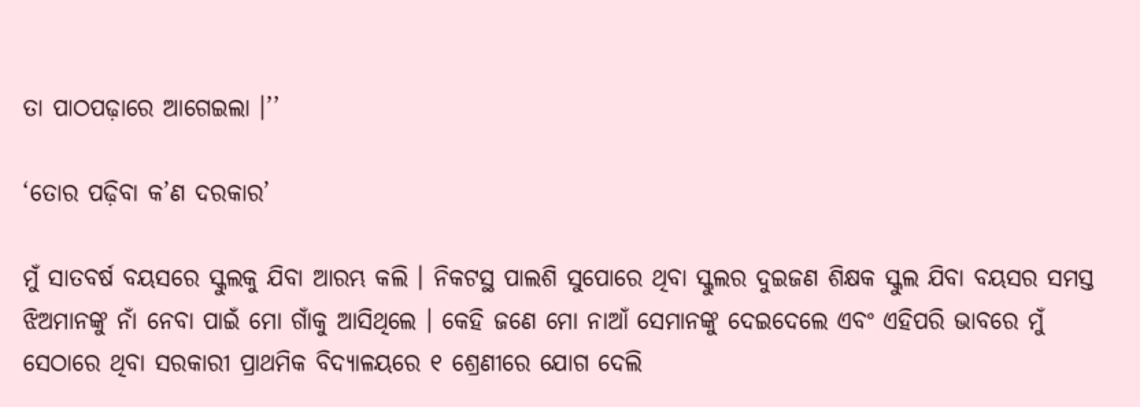ତା ପାଠପଢ଼ାରେ ଆଗେଇଲା ।’’

‘ତୋର ପଢ଼ିବା କ’ଣ ଦରକାର’

ମୁଁ ସାତବର୍ଷ ବୟସରେ ସ୍କୁଲକୁ ଯିବା ଆରମ୍ଭ କଲି । ନିକଟସ୍ଥ ପାଲଶି ସୁପୋରେ ଥିବା ସ୍କୁଲର ଦୁଇଜଣ ଶିକ୍ଷକ ସ୍କୁଲ ଯିବା ବୟସର ସମସ୍ତ ଝିଅମାନଙ୍କୁ ନାଁ ନେବା ପାଇଁ ମୋ ଗାଁକୁ ଆସିଥିଲେ । କେହି ଜଣେ ମୋ ନାଆଁ ସେମାନଙ୍କୁ ଦେଇଦେଲେ ଏବଂ ଏହିପରି ଭାବରେ ମୁଁ ସେଠାରେ ଥିବା ସରକାରୀ ପ୍ରାଥମିକ ବିଦ୍ୟାଳୟରେ ୧ ଶ୍ରେଣୀରେ ଯୋଗ ଦେଲି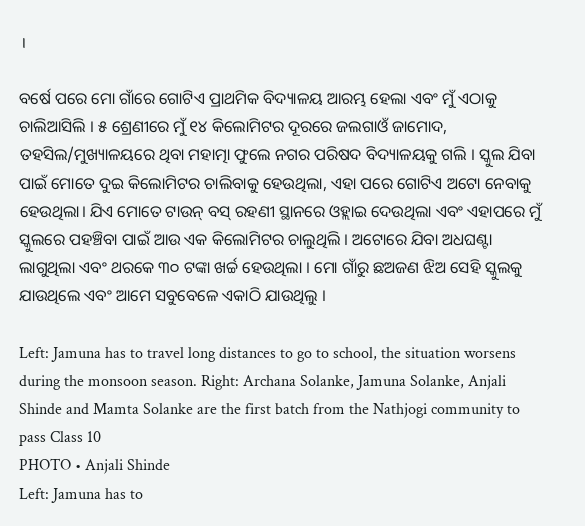।

ବର୍ଷେ ପରେ ମୋ ଗାଁରେ ଗୋଟିଏ ପ୍ରାଥମିକ ବିଦ୍ୟାଳୟ ଆରମ୍ଭ ହେଲା ଏବଂ ମୁଁ ଏଠାକୁ ଚାଲିଆସିଲି । ୫ ଶ୍ରେଣୀରେ ମୁଁ ୧୪ କିଲୋମିଟର ଦୂରରେ ଜଲଗାଓଁ ଜାମୋଦ, ତହସିଲ/ମୁଖ୍ୟାଳୟରେ ଥିବା ମହାତ୍ମା ଫୁଲେ ନଗର ପରିଷଦ ବିଦ୍ୟାଳୟକୁ ଗଲି । ସ୍କୁଲ ଯିବା ପାଇଁ ମୋତେ ଦୁଇ କିଲୋମିଟର ଚାଲିବାକୁ ହେଉଥିଲା, ଏହା ପରେ ଗୋଟିଏ ଅଟୋ ନେବାକୁ ହେଉଥିଲା। ଯିଏ ମୋତେ ଟାଉନ୍‌ ବସ୍‌ ରହଣୀ ସ୍ଥାନରେ ଓହ୍ଲାଇ ଦେଉଥିଲା ଏବଂ ଏହାପରେ ମୁଁ ସ୍କୁଲରେ ପହଞ୍ଚିବା ପାଇଁ ଆଉ ଏକ କିଲୋମିଟର ଚାଲୁଥିଲି । ଅଟୋରେ ଯିବା ଅଧଘଣ୍ଟା ଲାଗୁଥିଲା ଏବଂ ଥରକେ ୩୦ ଟଙ୍କା ଖର୍ଚ୍ଚ ହେଉଥିଲା । ମୋ ଗାଁରୁ ଛଅଜଣ ଝିଅ ସେହି ସ୍କୁଲକୁ ଯାଉଥିଲେ ଏବଂ ଆମେ ସବୁବେଳେ ଏକାଠି ଯାଉଥିଲୁ ।

Left: Jamuna has to travel long distances to go to school, the situation worsens during the monsoon season. Right: Archana Solanke, Jamuna Solanke, Anjali Shinde and Mamta Solanke are the first batch from the Nathjogi community to pass Class 10
PHOTO • Anjali Shinde
Left: Jamuna has to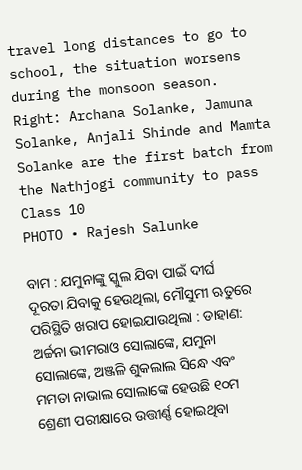travel long distances to go to school, the situation worsens during the monsoon season. Right: Archana Solanke, Jamuna Solanke, Anjali Shinde and Mamta Solanke are the first batch from the Nathjogi community to pass Class 10
PHOTO • Rajesh Salunke

ବାମ : ଯମୁନାଙ୍କୁ ସ୍କୁଲ ଯିବା ପାଇଁ ଦୀର୍ଘ ଦୂରତା ଯିବାକୁ ହେଉଥିଲା, ମୌସୁମୀ ଋତୁରେ ପରିସ୍ଥିତି ଖରାପ ହୋଇଯାଉଥିଲା : ଡାହାଣ: ଅର୍ଚ୍ଚନା ଭୀମରାଓ ସୋଲାଙ୍କେ, ଯମୁନା ସୋଲାଙ୍କେ, ଅଞ୍ଜଳି ଶୁକଲାଲ ସିନ୍ଧେ ଏବଂ ମମତା ନାଭାଲ ସୋଲାଙ୍କେ ହେଉଛି ୧୦ମ ଶ୍ରେଣୀ ପରୀକ୍ଷାରେ ଉତ୍ତୀର୍ଣ୍ଣ ହୋଇଥିବା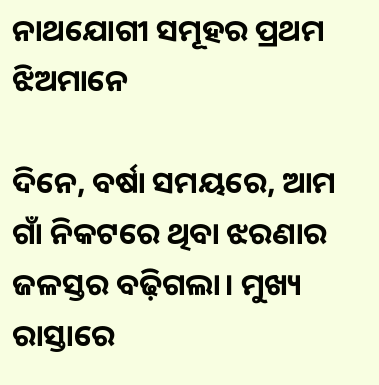ନାଥଯୋଗୀ ସମୂହର ପ୍ରଥମ ଝିଅମାନେ

ଦିନେ, ବର୍ଷା ସମୟରେ, ଆମ ଗାଁ ନିକଟରେ ଥିବା ଝରଣାର ଜଳସ୍ତର ବଢ଼ିଗଲା। ମୁଖ୍ୟ ରାସ୍ତାରେ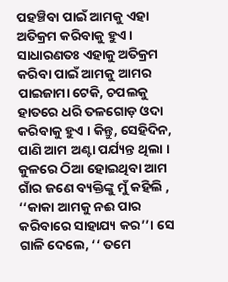ପହଞ୍ଚିବା ପାଇଁ ଆମକୁ ଏହା ଅତିକ୍ରମ କରିବାକୁ ହୁଏ । ସାଧାରଣତଃ ଏହାକୁ ଅତିକ୍ରମ କରିବା ପାଇଁ ଆମକୁ ଆମର ପାଇଜାମା ଟେକି, ଚପଲକୁ ହାତରେ ଧରି ତଳଗୋଡ଼ ଓଦା କରିବାକୁ ହୁଏ । କିନ୍ତୁ, ସେହିଦିନ, ପାଣି ଆମ ଅଣ୍ଟା ପର୍ଯ୍ୟନ୍ତ ଥିଲା । କୁଳରେ ଠିଆ ହୋଇଥିବା ଆମ ଗାଁର ଜଣେ ବ୍ୟକ୍ତିଙ୍କୁ ମୁଁ କହିଲି , ‘‘କାକା ଆମକୁ ନଈ ପାର କରିବାରେ ସାହାଯ୍ୟ କର’’। ସେ ଗାଳି ଦେଲେ, ‘‘ ତମେ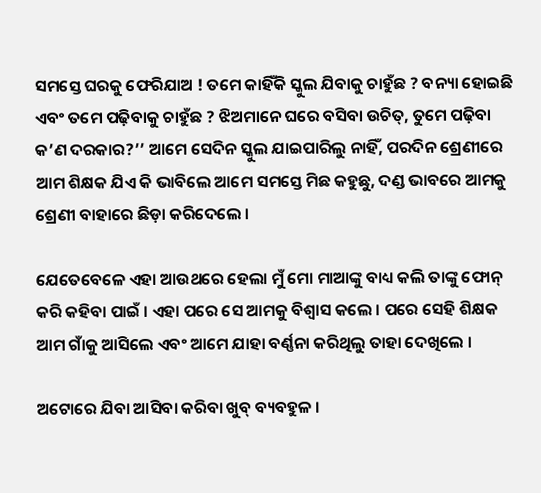ସମସ୍ତେ ଘରକୁ ଫେରିଯାଅ ! ତମେ କାହିଁକି ସ୍କୁଲ ଯିବାକୁ ଚାହୁଁଛ ? ବନ୍ୟା ହୋଇଛି ଏବଂ ତମେ ପଢ଼ିବାକୁ ଚାହୁଁଛ ? ଝିଅମାନେ ଘରେ ବସିବା ଉଚିତ୍‌, ତୁମେ ପଢ଼ିବା କ’ଣ ଦରକାର?’’ ଆମେ ସେଦିନ ସ୍କୁଲ ଯାଇପାରିଲୁ ନାହିଁ, ପରଦିନ ଶ୍ରେଣୀରେ ଆମ ଶିକ୍ଷକ ଯିଏ କି ଭାବିଲେ ଆମେ ସମସ୍ତେ ମିଛ କହୁଛୁ, ଦଣ୍ଡ ଭାବରେ ଆମକୁ ଶ୍ରେଣୀ ବାହାରେ ଛିଡ଼ା କରିଦେଲେ ।

ଯେତେବେଳେ ଏହା ଆଉଥରେ ହେଲା ମୁଁ ମୋ ମାଆଙ୍କୁ ବାଧ୍ୟ କଲି ତାଙ୍କୁ ଫୋନ୍‌ କରି କହିବା ପାଇଁ । ଏହା ପରେ ସେ ଆମକୁ ବିଶ୍ୱାସ କଲେ । ପରେ ସେହି ଶିକ୍ଷକ ଆମ ଗାଁକୁ ଆସିଲେ ଏବଂ ଆମେ ଯାହା ବର୍ଣ୍ଣନା କରିଥିଲୁ ତାହା ଦେଖିଲେ ।

ଅଟୋରେ ଯିବା ଆସିବା କରିବା ଖୁବ୍‌ ବ୍ୟବହୁଳ ।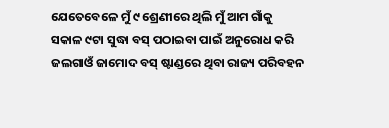ଯେତେବେଳେ ମୁଁ ୯ ଶ୍ରେଣୀରେ ଥିଲି ମୁଁ ଆମ ଗାଁକୁ ସକାଳ ୯ଟା ସୁଦ୍ଧା ବସ୍‌ ପଠାଇବା ପାଇଁ ଅନୁରୋଧ କରି ଜଲଗାଓଁ ଜାମୋଦ ବସ୍‌ ଷ୍ଟାଣ୍ଡରେ ଥିବା ରାଜ୍ୟ ପରିବହନ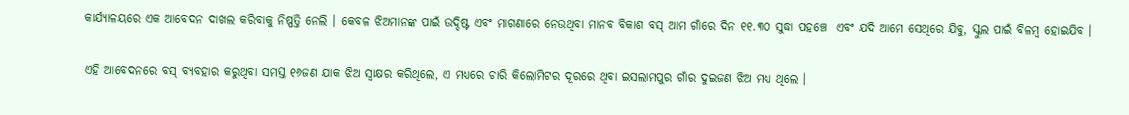କାର୍ଯ୍ୟାଳୟରେ ଏକ ଆବେଦନ ଦାଖଲ କରିବାକୁ ନିଷ୍ପତ୍ତି ନେଲି । କେବଳ ଝିଅମାନଙ୍କ ପାଇଁ ଉଦ୍ଦିଷ୍ଟ ଏବଂ ମାଗଣାରେ ନେଉଥିବା ମାନବ ବିକାଶ ବସ୍‌ ଆମ ଗାଁରେ ଦିନ ୧୧.୩୦ ସୁଦ୍ଧା ପହଞ୍ଚେ  ଏବଂ ଯଦି ଆମେ ସେଥିରେ ଯିବୁ, ସ୍କୁଲ ପାଇଁ ବିଳମ୍ବ ହୋଇଯିବ ।

ଏହି ଆବେଦନରେ ବସ୍‌ ବ୍ୟବହାର କରୁଥିବା ସମସ୍ତ ୧୬ଜଣ ଯାକ ଝିଅ ସ୍ୱାକ୍ଷର କରିଥିଲେ, ଏ ମଧ୍ୟରେ ଚାରି କିଲୋମିଟର ଦୂରରେ ଥିବା ଇସଲାମପୁର ଗାଁର ଦୁଇଜଣ ଝିଅ ମଧ୍ୟ ଥିଲେ ।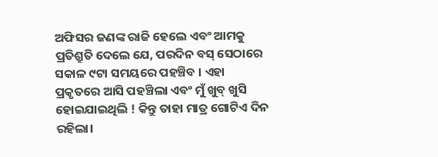ଅଫିସର ଜଣଙ୍କ ରାଜି ହେଲେ ଏବଂ ଆମକୁ ପ୍ରତିଶ୍ରୁତି ଦେଲେ ଯେ, ପରଦିନ ବସ୍‌ ସେଠାରେ ସକାଳ ୯ଟା ସମୟରେ ପହଞ୍ଚିବ । ଏହା ପ୍ରକୃତରେ ଆସି ପହଞ୍ଚିଲା ଏବଂ ମୁଁ ଖୁବ୍‌ ଖୁସି ହୋଇଯାଇଥିଲି ! କିନ୍ତୁ ତାହା ମାତ୍ର ଗୋଟିଏ ଦିନ ରହିଲା।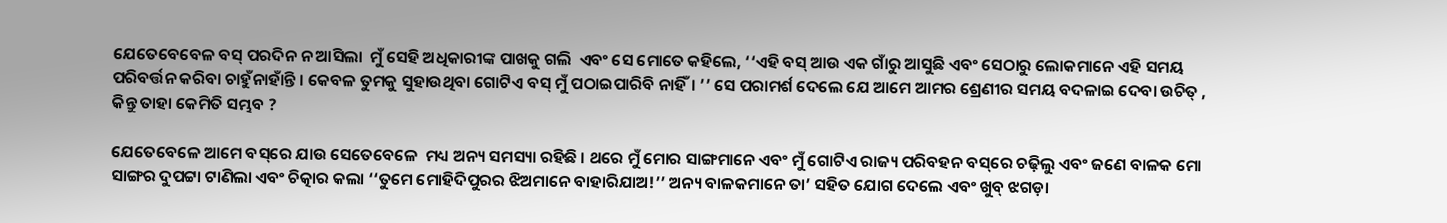ଯେତେବେବେଳ ବସ୍‌ ପରଦିନ ନ ଆସିଲା  ମୁଁ ସେହି ଅଧିକାରୀଙ୍କ ପାଖକୁ ଗଲି  ଏବଂ ସେ ମୋତେ କହିଲେ, ‘‘ଏହି ବସ୍‌ ଆଉ ଏକ ଗାଁରୁ ଆସୁଛି ଏବଂ ସେଠାରୁ ଲୋକମାନେ ଏହି ସମୟ ପରିବର୍ତ୍ତନ କରିବା ଚାହୁଁନାହାଁନ୍ତି । କେବଳ ତୁମକୁ ସୁହାଉଥିବା ଗୋଟିଏ ବସ୍‌ ମୁଁ ପଠାଇପାରିବି ନାହିଁ। ’’ ସେ ପରାମର୍ଶ ଦେଲେ ଯେ ଆମେ ଆମର ଶ୍ରେଣୀର ସମୟ ବଦଳାଇ ଦେବା ଉଚିତ୍‌ , କିନ୍ତୁ ତାହା କେମିତି ସମ୍ଭବ ?

ଯେତେବେଳେ ଆମେ ବସ୍‌ରେ ଯାଉ ସେତେବେଳେ  ମଧ୍ୟ ଅନ୍ୟ ସମସ୍ୟା ରହିଛି । ଥରେ ମୁଁ ମୋର ସାଙ୍ଗମାନେ ଏବଂ ମୁଁ ଗୋଟିଏ ରାଜ୍ୟ ପରିବହନ ବସ୍‌ରେ ଚଢ଼ିଲୁ ଏବଂ ଜଣେ ବାଳକ ମୋ ସାଙ୍ଗର ଦୁପଟ୍ଟା ଟାଣିଲା ଏବଂ ଚିତ୍କାର କଲା ‘‘ତୁମେ ମୋହିଦିପୁରର ଝିଅମାନେ ବାହାରିଯାଅ!’’ ଅନ୍ୟ ବାଳକମାନେ ତା’ ସହିତ ଯୋଗ ଦେଲେ ଏବଂ ଖୁବ୍‌ ଝଗଡ଼ା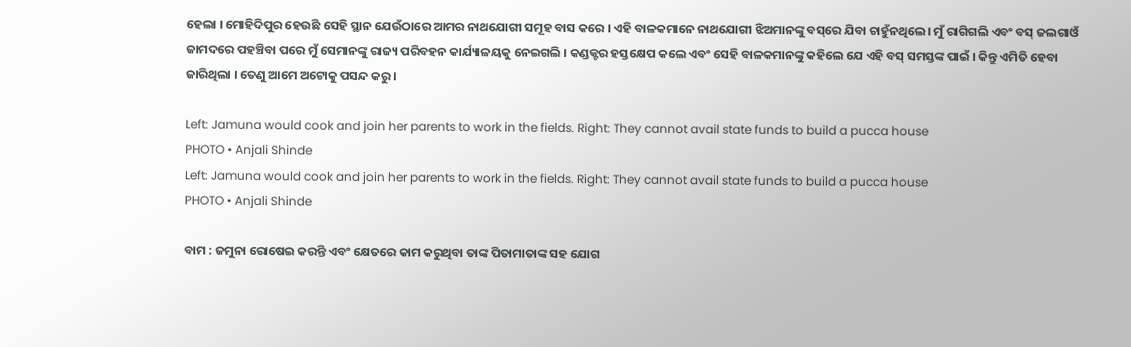ହେଲା । ମୋହିଦିପୁର ହେଉଛି ସେହି ସ୍ଥାନ ଯେଉଁଠାରେ ଆମର ନାଥଯୋଗୀ ସମୂହ ବାସ କରେ । ଏହି ବାଳକମାନେ ନାଥଯୋଗୀ ଝିଅମାନଙ୍କୁ ବସ୍‌ରେ ଯିବା ଚାହୁଁନଥିଲେ। ମୁଁ ରାଗିଗଲି ଏବଂ ବସ୍‌ ଜଲଗାଓଁ ଜାମଦରେ ପହଞ୍ଚିବା ପରେ ମୁଁ ସେମାନଙ୍କୁ ରାଜ୍ୟ ପରିବହନ କାର୍ଯ୍ୟାଳୟକୁ ନେଇଗଲି । କଣ୍ଡକ୍ଟର ହସ୍ତକ୍ଷେପ କଲେ ଏବଂ ସେହି ବାଳକମାନଙ୍କୁ କହିଲେ ଯେ ଏହି ବସ୍‌ ସମସ୍ତଙ୍କ ପାଇଁ । କିନ୍ତୁ ଏମିତି ହେବା ଜାରିଥିଲା । ତେଣୁ ଆମେ ଅଟୋକୁ ପସନ୍ଦ କରୁ ।

Left: Jamuna would cook and join her parents to work in the fields. Right: They cannot avail state funds to build a pucca house
PHOTO • Anjali Shinde
Left: Jamuna would cook and join her parents to work in the fields. Right: They cannot avail state funds to build a pucca house
PHOTO • Anjali Shinde

ବାମ : ଜମୁନା ରୋଷେଇ କରନ୍ତି ଏବଂ କ୍ଷେତରେ କାମ କରୁଥିବା ତାଙ୍କ ପିତାମାତାଙ୍କ ସହ ଯୋଗ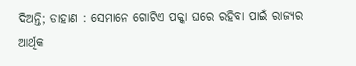ଦିଅନ୍ତି; ଡାହାଣ : ସେମାନେ ଗୋଟିଏ ପକ୍କା ଘରେ ରହିବା ପାଇଁ ରାଜ୍ୟର ଆର୍ଥିକ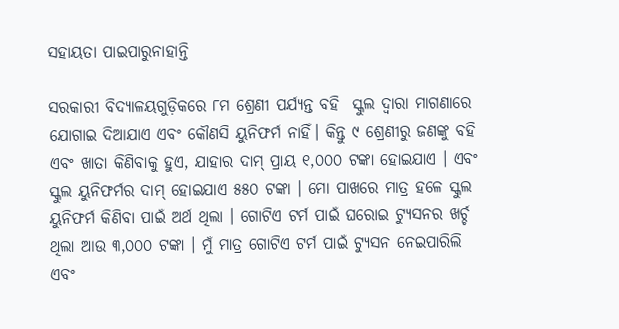ସହାୟତା ପାଇପାରୁନାହାନ୍ତି

ସରକାରୀ ବିଦ୍ୟାଳୟଗୁଡ଼ିକରେ ୮ମ ଶ୍ରେଣୀ ପର୍ଯ୍ୟନ୍ତ ବହି  ସ୍କୁଲ ଦ୍ୱାରା ମାଗଣାରେ ଯୋଗାଇ ଦିଆଯାଏ ଏବଂ କୌଣସି ୟୁନିଫର୍ମ ନାହିଁ। କିନ୍ତୁ ୯ ଶ୍ରେଣୀରୁ ଜଣଙ୍କୁ ବହି ଏବଂ ଖାତା କିଣିବାକୁ ହୁଏ, ଯାହାର ଦାମ୍ ପ୍ରାୟ ୧,୦୦୦ ଟଙ୍କା ହୋଇଯାଏ । ଏବଂ ସ୍କୁଲ ୟୁନିଫର୍ମର ଦାମ୍‌ ହୋଇଯାଏ ୫୫୦ ଟଙ୍କା । ମୋ ପାଖରେ ମାତ୍ର ହଳେ ସ୍କୁଲ ୟୁନିଫର୍ମ କିଣିବା ପାଇଁ ଅର୍ଥ ଥିଲା । ଗୋଟିଏ ଟର୍ମ ପାଇଁ ଘରୋଇ ଟ୍ୟୁସନର ଖର୍ଚ୍ଚ ଥିଲା ଆଉ ୩,୦୦୦ ଟଙ୍କା । ମୁଁ ମାତ୍ର ଗୋଟିଏ ଟର୍ମ ପାଇଁ ଟ୍ୟୁସନ ନେଇପାରିଲି ଏବଂ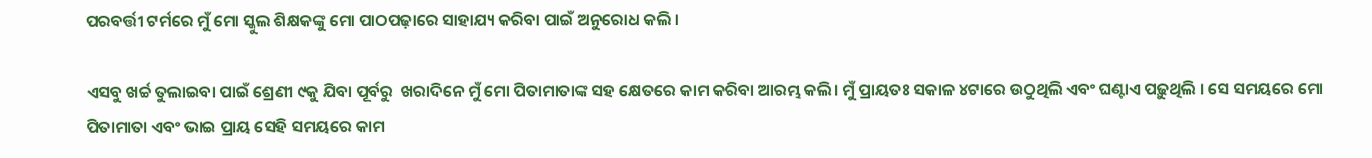ପରବର୍ତ୍ତୀ ଟର୍ମରେ ମୁଁ ମୋ ସ୍କୁଲ ଶିକ୍ଷକଙ୍କୁ ମୋ ପାଠପଢ଼ାରେ ସାହାଯ୍ୟ କରିବା ପାଇଁ ଅନୁରୋଧ କଲି ।

ଏସବୁ ଖର୍ଚ୍ଚ ତୁଲାଇବା ପାଇଁ ଶ୍ରେଣୀ ୯କୁ ଯିବା ପୂର୍ବରୁ  ଖରାଦିନେ ମୁଁ ମୋ ପିତାମାତାଙ୍କ ସହ କ୍ଷେତରେ କାମ କରିବା ଆରମ୍ଭ କଲି। ମୁଁ ପ୍ରାୟତଃ ସକାଳ ୪ଟାରେ ଉଠୁଥିଲି ଏବଂ ଘଣ୍ଟାଏ ପଢ଼ୁଥିଲି । ସେ ସମୟରେ ମୋ ପିତାମାତା ଏବଂ ଭାଇ ପ୍ରାୟ ସେହି ସମୟରେ କାମ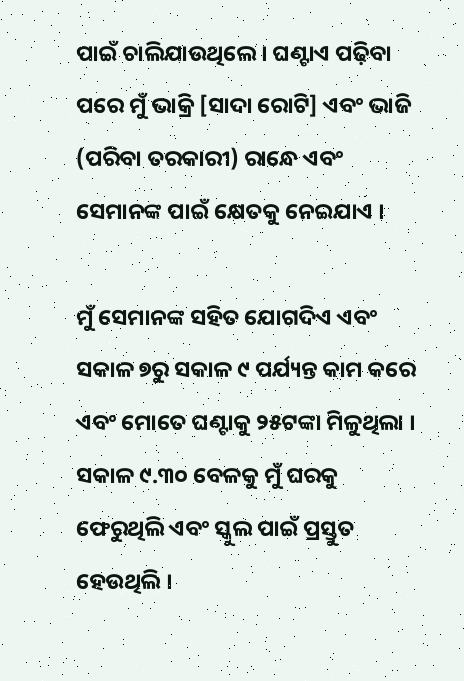ପାଇଁ ଚାଲିଯାଉଥିଲେ । ଘଣ୍ଟାଏ ପଢ଼ିବା ପରେ ମୁଁ ଭାକ୍ରି [ସାଦା ରୋଟି] ଏବଂ ଭାଜି (ପରିବା ତରକାରୀ) ରାନ୍ଧେ ଏବଂ ସେମାନଙ୍କ ପାଇଁ କ୍ଷେତକୁ ନେଇଯାଏ ।

ମୁଁ ସେମାନଙ୍କ ସହିତ ଯୋଗଦିଏ ଏବଂ ସକାଳ ୭ରୁ ସକାଳ ୯ ପର୍ଯ୍ୟନ୍ତ କାମ କରେ ଏବଂ ମୋତେ ଘଣ୍ଟାକୁ ୨୫ଟଙ୍କା ମିଳୁଥିଲା । ସକାଳ ୯.୩୦ ବେଳକୁ ମୁଁ ଘରକୁ ଫେରୁଥିଲି ଏବଂ ସ୍କୁଲ ପାଇଁ ପ୍ରସ୍ତୁତ ହେଉଥିଲି ।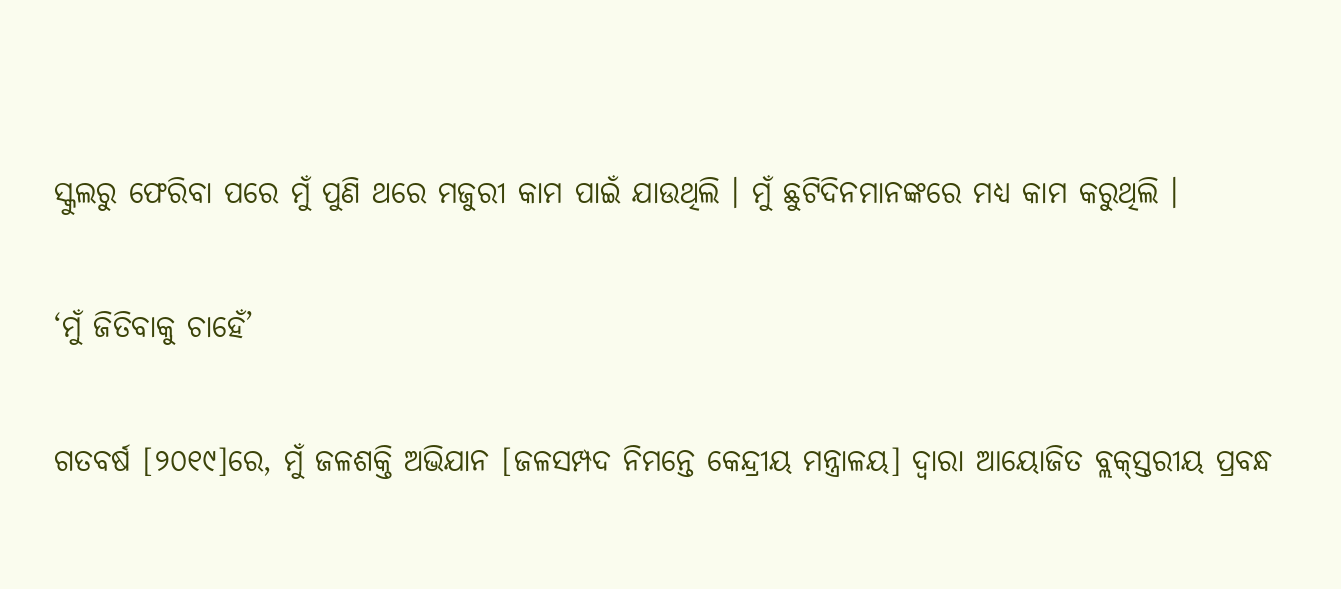ସ୍କୁଲରୁ ଫେରିବା ପରେ ମୁଁ ପୁଣି ଥରେ ମଜୁରୀ କାମ ପାଇଁ ଯାଉଥିଲି । ମୁଁ ଛୁଟିଦିନମାନଙ୍କରେ ମଧ୍ୟ କାମ କରୁଥିଲି ।

‘ମୁଁ ଜିତିବାକୁ ଚାହେଁ’

ଗତବର୍ଷ [୨୦୧୯]ରେ, ମୁଁ ଜଳଶକ୍ତି ଅଭିଯାନ [ଜଳସମ୍ପଦ ନିମନ୍ତେ କେନ୍ଦ୍ରୀୟ ମନ୍ତ୍ରାଳୟ] ଦ୍ୱାରା ଆୟୋଜିତ ବ୍ଲକ୍‌ସ୍ତରୀୟ ପ୍ରବନ୍ଧ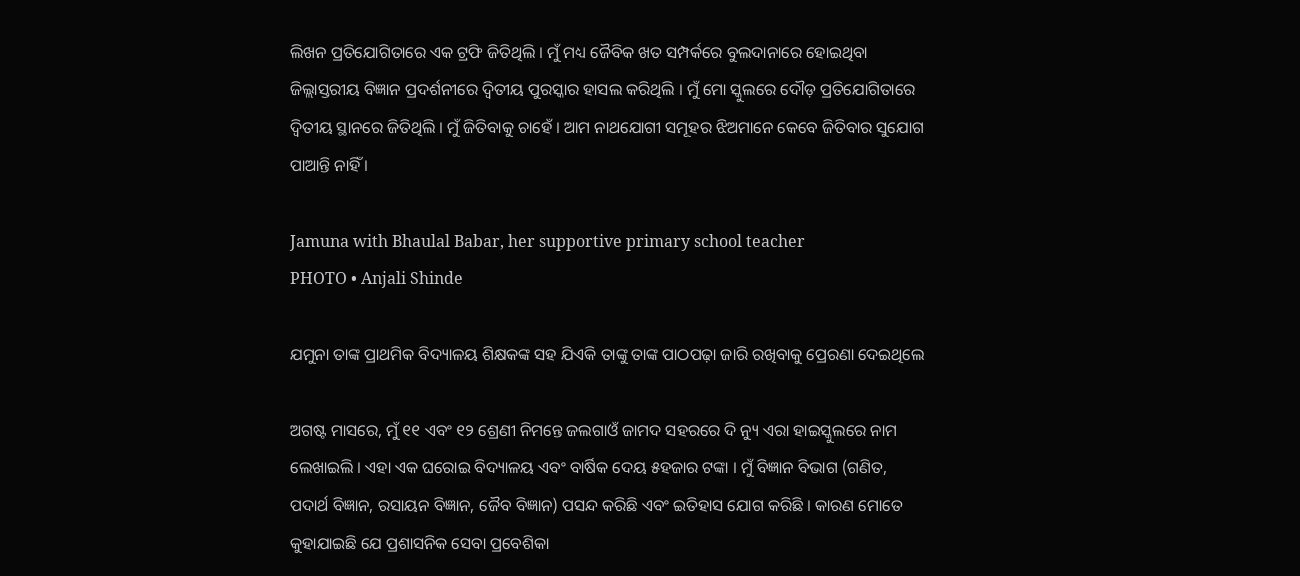ଲିଖନ ପ୍ରତିଯୋଗିତାରେ ଏକ ଟ୍ରଫି ଜିତିଥିଲି । ମୁଁ ମଧ୍ୟ ଜୈବିକ ଖତ ସମ୍ପର୍କରେ ବୁଲଦାନାରେ ହୋଇଥିବା ଜିଲ୍ଲାସ୍ତରୀୟ ବିଜ୍ଞାନ ପ୍ରଦର୍ଶନୀରେ ଦ୍ୱିତୀୟ ପୁରସ୍କାର ହାସଲ କରିଥିଲି । ମୁଁ ମୋ ସ୍କୁଲରେ ଦୌଡ଼ ପ୍ରତିଯୋଗିତାରେ ଦ୍ୱିତୀୟ ସ୍ଥାନରେ ଜିତିଥିଲି । ମୁଁ ଜିତିବାକୁ ଚାହେଁ । ଆମ ନାଥଯୋଗୀ ସମୂହର ଝିଅମାନେ କେବେ ଜିତିବାର ସୁଯୋଗ ପାଆନ୍ତି ନାହିଁ ।

Jamuna with Bhaulal Babar, her supportive primary school teacher
PHOTO • Anjali Shinde

ଯମୁନା ତାଙ୍କ ପ୍ରାଥମିକ ବିଦ୍ୟାଳୟ ଶିକ୍ଷକଙ୍କ ସହ ଯିଏକି ତାଙ୍କୁ ତାଙ୍କ ପାଠପଢ଼ା ଜାରି ରଖିବାକୁ ପ୍ରେରଣା ଦେଇଥିଲେ

ଅଗଷ୍ଟ ମାସରେ, ମୁଁ ୧୧ ଏବଂ ୧୨ ଶ୍ରେଣୀ ନିମନ୍ତେ ଜଲଗାଓଁ ଜାମଦ ସହରରେ ଦି ନ୍ୟୁ ଏରା ହାଇସ୍କୁଲରେ ନାମ ଲେଖାଇଲି । ଏହା ଏକ ଘରୋଇ ବିଦ୍ୟାଳୟ ଏବଂ ବାର୍ଷିକ ଦେୟ ୫ହଜାର ଟଙ୍କା । ମୁଁ ବିଜ୍ଞାନ ବିଭାଗ (ଗଣିତ, ପଦାର୍ଥ ବିଜ୍ଞାନ, ରସାୟନ ବିଜ୍ଞାନ, ଜୈବ ବିଜ୍ଞାନ) ପସନ୍ଦ କରିଛି ଏବଂ ଇତିହାସ ଯୋଗ କରିଛି । କାରଣ ମୋତେ କୁହାଯାଇଛି ଯେ ପ୍ରଶାସନିକ ସେବା ପ୍ରବେଶିକା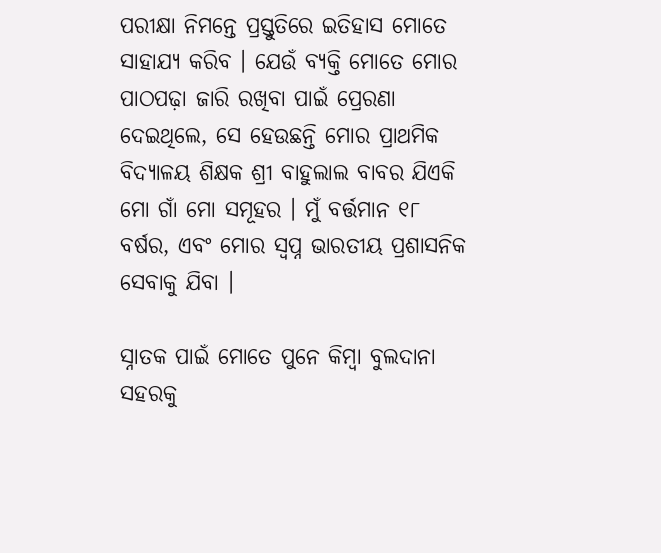ପରୀକ୍ଷା ନିମନ୍ତେ ପ୍ରସ୍ତୁତିରେ ଇତିହାସ ମୋତେ ସାହାଯ୍ୟ କରିବ । ଯେଉଁ ବ୍ୟକ୍ତି ମୋତେ ମୋର ପାଠପଢ଼ା ଜାରି ରଖିବା ପାଇଁ ପ୍ରେରଣା ଦେଇଥିଲେ, ସେ ହେଉଛନ୍ତି ମୋର ପ୍ରାଥମିକ ବିଦ୍ୟାଳୟ ଶିକ୍ଷକ ଶ୍ରୀ ବାହୁଲାଲ ବାବର ଯିଏକି ମୋ ଗାଁ ମୋ ସମୂହର । ମୁଁ ବର୍ତ୍ତମାନ ୧୮ ବର୍ଷର, ଏବଂ ମୋର ସ୍ୱପ୍ନ ଭାରତୀୟ ପ୍ରଶାସନିକ ସେବାକୁ ଯିବା ।

ସ୍ନାତକ ପାଇଁ ମୋତେ ପୁନେ କିମ୍ବା ବୁଲଦାନା ସହରକୁ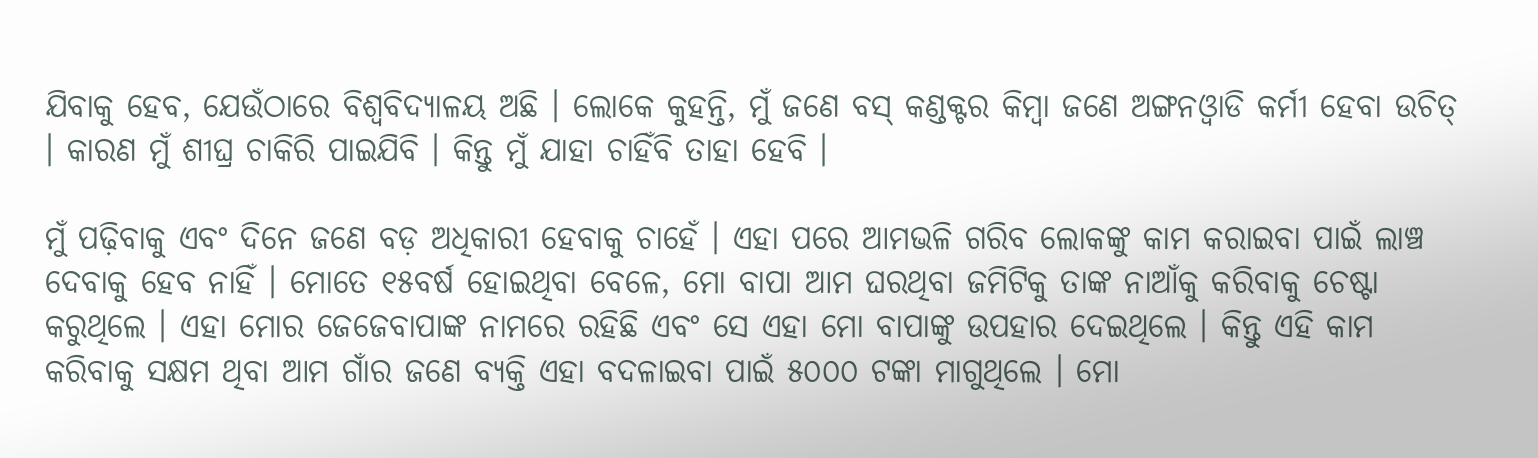ଯିବାକୁ ହେବ, ଯେଉଁଠାରେ ବିଶ୍ୱବିଦ୍ୟାଳୟ ଅଛି । ଲୋକେ କୁହନ୍ତି, ମୁଁ ଜଣେ ବସ୍‌ କଣ୍ଡକ୍ଟର କିମ୍ବା ଜଣେ ଅଙ୍ଗନଓ୍ୱାଡି କର୍ମୀ ହେବା ଉଚିତ୍‌ । କାରଣ ମୁଁ ଶୀଘ୍ର ଚାକିରି ପାଇଯିବି । କିନ୍ତୁ ମୁଁ ଯାହା ଚାହିଁବି ତାହା ହେବି ।

ମୁଁ ପଢ଼ିବାକୁ ଏବଂ ଦିନେ ଜଣେ ବଡ଼ ଅଧିକାରୀ ହେବାକୁ ଚାହେଁ । ଏହା ପରେ ଆମଭଳି ଗରିବ ଲୋକଙ୍କୁ କାମ କରାଇବା ପାଇଁ ଲାଞ୍ଚ ଦେବାକୁ ହେବ ନାହିଁ । ମୋତେ ୧୫ବର୍ଷ ହୋଇଥିବା ବେଳେ, ମୋ ବାପା ଆମ ଘରଥିବା ଜମିଟିକୁ ତାଙ୍କ ନାଆଁକୁ କରିବାକୁ ଚେଷ୍ଟା କରୁଥିଲେ । ଏହା ମୋର ଜେଜେବାପାଙ୍କ ନାମରେ ରହିଛି ଏବଂ ସେ ଏହା ମୋ ବାପାଙ୍କୁ ଉପହାର ଦେଇଥିଲେ । କିନ୍ତୁ ଏହି କାମ କରିବାକୁ ସକ୍ଷମ ଥିବା ଆମ ଗାଁର ଜଣେ ବ୍ୟକ୍ତି ଏହା ବଦଳାଇବା ପାଇଁ ୫୦୦୦ ଟଙ୍କା ମାଗୁଥିଲେ । ମୋ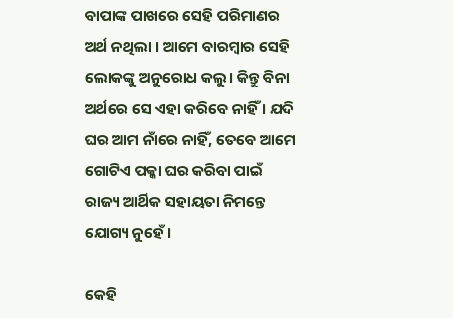ବାପାଙ୍କ ପାଖରେ ସେହି ପରିମାଣର ଅର୍ଥ ନଥିଲା । ଆମେ ବାରମ୍ବାର ସେହି ଲୋକଙ୍କୁ ଅନୁରୋଧ କଲୁ। କିନ୍ତୁ ବିନା ଅର୍ଥରେ ସେ ଏହା କରିବେ ନାହିଁ । ଯଦି ଘର ଆମ ନାଁରେ ନାହିଁ, ତେବେ ଆମେ ଗୋଟିଏ ପକ୍କା ଘର କରିବା ପାଇଁ ରାଜ୍ୟ ଆର୍ଥିକ ସହାୟତା ନିମନ୍ତେ ଯୋଗ୍ୟ ନୁହେଁ ।

କେହି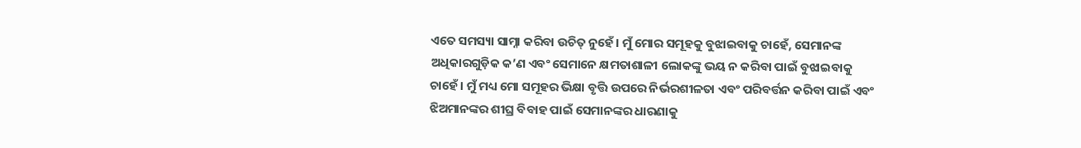ଏତେ ସମସ୍ୟା ସାମ୍ନା କରିବା ଉଚିତ୍‌ ନୁହେଁ। ମୁଁ ମୋର ସମୂହକୁ ବୁଝାଇବାକୁ ଚାହେଁ, ସେମାନଙ୍କ ଅଧିକାରଗୁଡ଼ିକ କ’ଣ ଏବଂ ସେମାନେ କ୍ଷମତାଶାଳୀ ଲୋକଙ୍କୁ ଭୟ ନ କରିବା ପାଇଁ ବୁଝାଇବାକୁ ଚାହେଁ । ମୁଁ ମଧ୍ୟ ମୋ ସମୂହର ଭିକ୍ଷା ବୃତ୍ତି ଉପରେ ନିର୍ଭରଶୀଳତା ଏବଂ ପରିବର୍ତ୍ତନ କରିବା ପାଇଁ ଏବଂ ଝିଅମାନଙ୍କର ଶୀଘ୍ର ବିବାହ ପାଇଁ ସେମାନଙ୍କର ଧାରଣାକୁ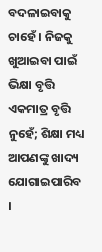ବଦଳାଇବାକୁ ଚାହେଁ । ନିଜକୁ ଖୁଆଇବା ପାଇଁ ଭିକ୍ଷା ବୃତ୍ତି ଏକମାତ୍ର ବୃତ୍ତି ନୁହେଁ; ଶିକ୍ଷା ମଧ୍ୟ ଆପଣଙ୍କୁ ଖାଦ୍ୟ ଯୋଗାଇପାରିବ ।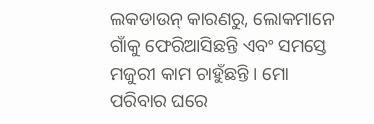ଲକଡାଉନ୍‌ କାରଣରୁ, ଲୋକମାନେ ଗାଁକୁ ଫେରିଆସିଛନ୍ତି ଏବଂ ସମସ୍ତେ ମଜୁରୀ କାମ ଚାହୁଁଛନ୍ତି । ମୋ ପରିବାର ଘରେ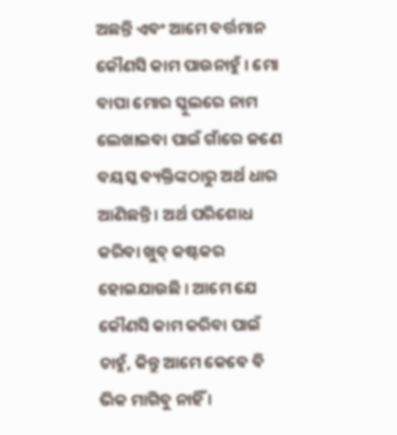ଅଛନ୍ତି ଏବଂ ଆମେ ବର୍ତ୍ତମାନ କୌଣସି କାମ ପାଉନାହୁଁ । ମୋ ବାପା ମୋର ସ୍କୁଲରେ ନାମ ଲେଖାଇବା ପାଇଁ ଗାଁରେ ଜଣେ ବୟସ୍କ ବ୍ୟକ୍ତିଙ୍କଠାରୁ ଅର୍ଥ ଧାର ଆଣିଛନ୍ତି । ଅର୍ଥ ପରିଶୋଧ କରିବା ଖୁବ୍‌ କଷ୍ଟକର ହୋଇଯାଉଛି । ଆମେ ଯେ କୌଣସି କାମ କରିବା ପାଇଁ ଚାହୁଁ, କିନ୍ତୁ ଆମେ କେବେ ବି ଭିକ ମାଗିବୁ ନାହିଁ ।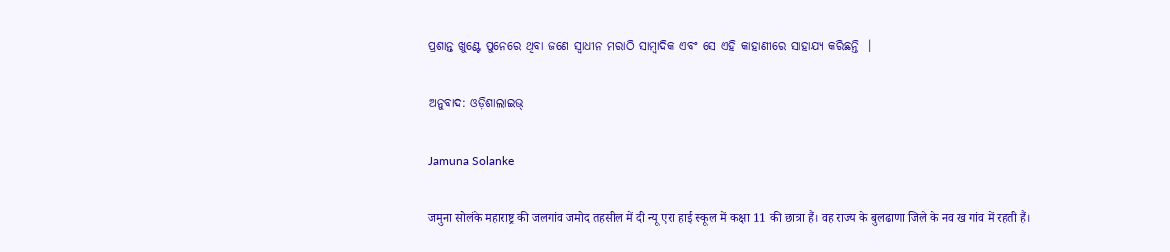ପ୍ରଶାନ୍ତ ଖୁଣ୍ଟେ ପୁନେରେ ଥିବା ଜଣେ ସ୍ୱାଧୀନ ମରାଠି ସାମ୍ବାଦିକ ଏବଂ ସେ ଏହି କାହାଣୀରେ ସାହାଯ୍ୟ କରିଛନ୍ତି  ।

ଅନୁବାଦ: ଓଡ଼ିଶାଲାଇଭ୍‍

Jamuna Solanke

जमुना सोलंके महाराष्ट्र की जलगांव जमोद तहसील में दी न्यू एरा हाई स्कूल में कक्षा 11 की छात्रा हैं। वह राज्य के बुलढाणा जिले के नव ख गांव में रहती हैं।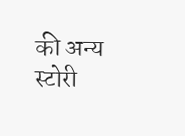की अन्य स्टोरी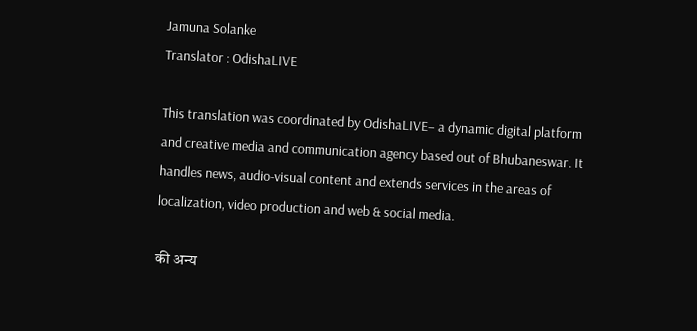Jamuna Solanke
Translator : OdishaLIVE

This translation was coordinated by OdishaLIVE– a dynamic digital platform and creative media and communication agency based out of Bhubaneswar. It handles news, audio-visual content and extends services in the areas of localization, video production and web & social media.

की अन्य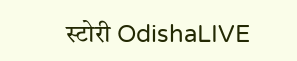स्टोरी OdishaLIVE